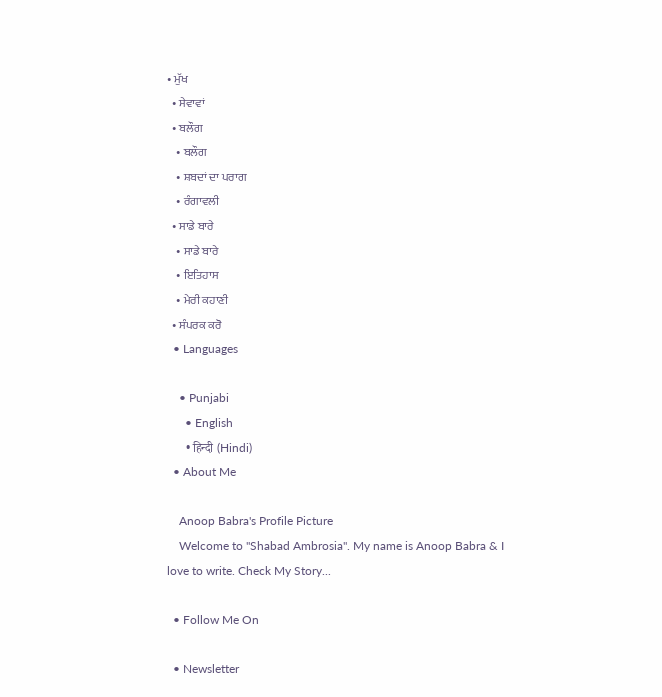• ਮੁੱਖ
  • ਸੇਵਾਵਾਂ
  • ਬਲੌਗ
    • ਬਲੌਗ
    • ਸ਼ਬਦਾਂ ਦਾ ਪਰਾਗ
    • ਰੰਗਾਵਲੀ
  • ਸਾਡੇ ਬਾਰੇ
    • ਸਾਡੇ ਬਾਰੇ
    • ਇਤਿਹਾਸ
    • ਮੇਰੀ ਕਹਾਣੀ
  • ਸੰਪਰਕ ਕਰੋ
  • Languages

    • Punjabi
      • English
      • हिन्दी (Hindi)
  • About Me

    Anoop Babra's Profile Picture
    Welcome to "Shabad Ambrosia". My name is Anoop Babra & I love to write. Check My Story...

  • Follow Me On

  • Newsletter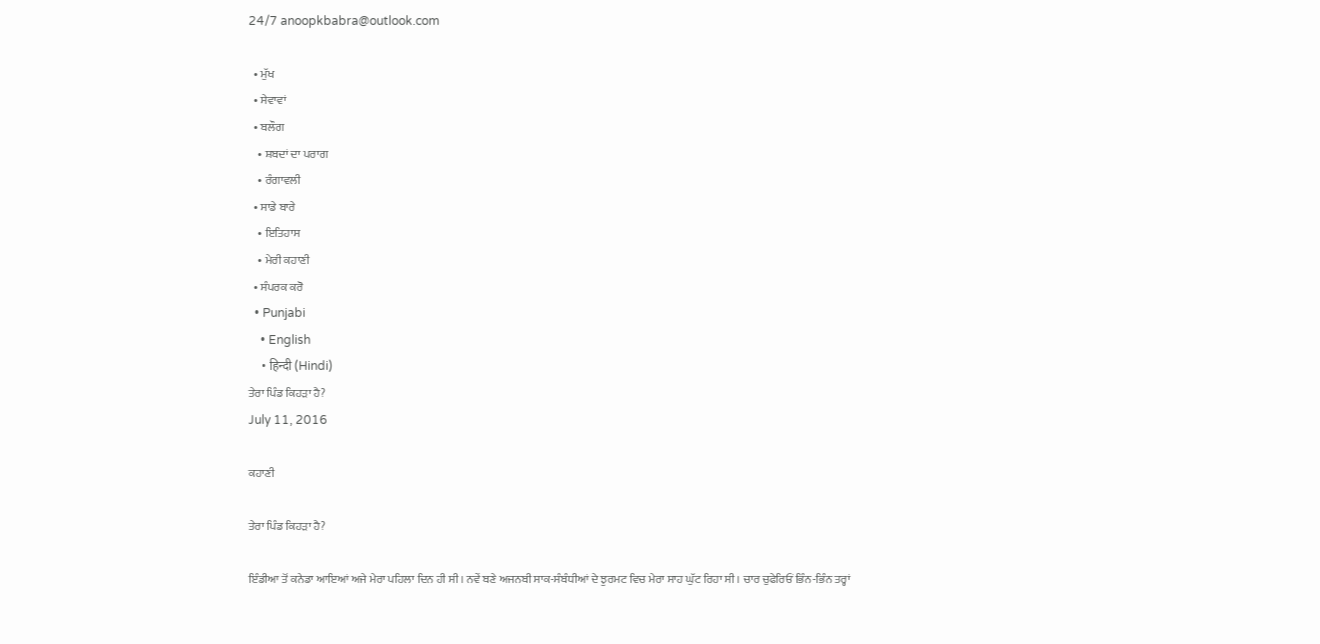24/7 anoopkbabra@outlook.com

  • ਮੁੱਖ
  • ਸੇਵਾਵਾਂ
  • ਬਲੌਗ
    • ਸ਼ਬਦਾਂ ਦਾ ਪਰਾਗ
    • ਰੰਗਾਵਲੀ
  • ਸਾਡੇ ਬਾਰੇ
    • ਇਤਿਹਾਸ
    • ਮੇਰੀ ਕਹਾਣੀ
  • ਸੰਪਰਕ ਕਰੋ
  • Punjabi
    • English
    • हिन्दी (Hindi)
ਤੇਰਾ ਪਿੰਡ ਕਿਹੜਾ ਹੈ?
July 11, 2016

ਕਹਾਣੀ

ਤੇਰਾ ਪਿੰਡ ਕਿਹੜਾ ਹੈ?

ਇੰਡੀਆ ਤੋਂ ਕਨੇਡਾ ਆਇਆਂ ਅਜੇ ਮੇਰਾ ਪਹਿਲਾ ਦਿਨ ਹੀ ਸੀ। ਨਵੇਂ ਬਣੇ ਅਜਨਬੀ ਸਾਕ-ਸੰਬੰਧੀਆਂ ਦੇ ਝੁਰਮਟ ਵਿਚ ਮੇਰਾ ਸਾਹ ਘੁੱਟ ਰਿਹਾ ਸੀ। ਚਾਰ ਚੁਫੇਰਿਓਂ ਭਿੰਨ-ਭਿੰਨ ਤਰ੍ਹਾਂ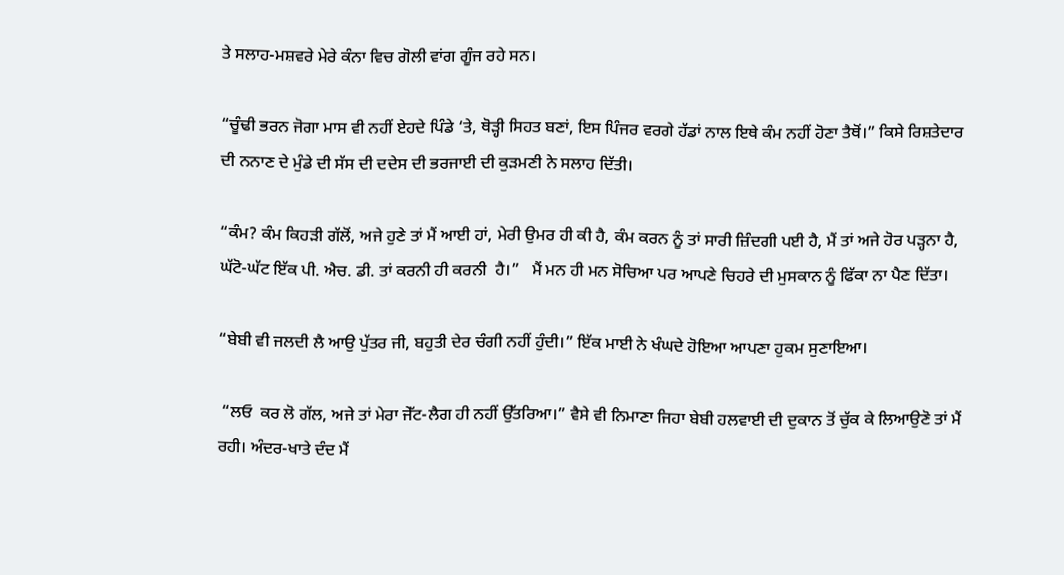ਤੇ ਸਲਾਹ-ਮਸ਼ਵਰੇ ਮੇਰੇ ਕੰਨਾ ਵਿਚ ਗੋਲੀ ਵਾਂਗ ਗੂੰਜ ਰਹੇ ਸਨ।

“ਚੂੰਢੀ ਭਰਨ ਜੋਗਾ ਮਾਸ ਵੀ ਨਹੀਂ ਏਹਦੇ ਪਿੰਡੇ ‘ਤੇ, ਥੋੜ੍ਹੀ ਸਿਹਤ ਬਣਾਂ, ਇਸ ਪਿੰਜਰ ਵਰਗੇ ਹੱਡਾਂ ਨਾਲ ਇਥੇ ਕੰਮ ਨਹੀਂ ਹੋਣਾ ਤੈਥੋਂ।” ਕਿਸੇ ਰਿਸ਼ਤੇਦਾਰ ਦੀ ਨਨਾਣ ਦੇ ਮੁੰਡੇ ਦੀ ਸੱਸ ਦੀ ਦਦੇਸ ਦੀ ਭਰਜਾਈ ਦੀ ਕੁੜਮਣੀ ਨੇ ਸਲਾਹ ਦਿੱਤੀ।

“ਕੰਮ? ਕੰਮ ਕਿਹੜੀ ਗੱਲੋਂ, ਅਜੇ ਹੁਣੇ ਤਾਂ ਮੈਂ ਆਈ ਹਾਂ, ਮੇਰੀ ਉਮਰ ਹੀ ਕੀ ਹੈ, ਕੰਮ ਕਰਨ ਨੂੰ ਤਾਂ ਸਾਰੀ ਜ਼ਿੰਦਗੀ ਪਈ ਹੈ, ਮੈਂ ਤਾਂ ਅਜੇ ਹੋਰ ਪੜ੍ਹਨਾ ਹੈ, ਘੱਟੋ-ਘੱਟ ਇੱਕ ਪੀ. ਐਚ. ਡੀ. ਤਾਂ ਕਰਨੀ ਹੀ ਕਰਨੀ  ਹੈ।”   ਮੈਂ ਮਨ ਹੀ ਮਨ ਸੋਚਿਆ ਪਰ ਆਪਣੇ ਚਿਹਰੇ ਦੀ ਮੁਸਕਾਨ ਨੂੰ ਫਿੱਕਾ ਨਾ ਪੈਣ ਦਿੱਤਾ।

“ਬੇਬੀ ਵੀ ਜਲਦੀ ਲੈ ਆਉ ਪੁੱਤਰ ਜੀ, ਬਹੁਤੀ ਦੇਰ ਚੰਗੀ ਨਹੀਂ ਹੁੰਦੀ।” ਇੱਕ ਮਾਈ ਨੇ ਖੰਘਦੇ ਹੋਇਆ ਆਪਣਾ ਹੁਕਮ ਸੁਣਾਇਆ।

 “ਲਓ  ਕਰ ਲੋ ਗੱਲ, ਅਜੇ ਤਾਂ ਮੇਰਾ ਜੇੱਟ-ਲੈਗ ਹੀ ਨਹੀਂ ਉੱਤਰਿਆ।” ਵੈਸੇ ਵੀ ਨਿਮਾਣਾ ਜਿਹਾ ਬੇਬੀ ਹਲਵਾਈ ਦੀ ਦੁਕਾਨ ਤੋਂ ਚੁੱਕ ਕੇ ਲਿਆਉਣੋ ਤਾਂ ਮੈਂ ਰਹੀ। ਅੰਦਰ-ਖਾਤੇ ਦੰਦ ਮੈਂ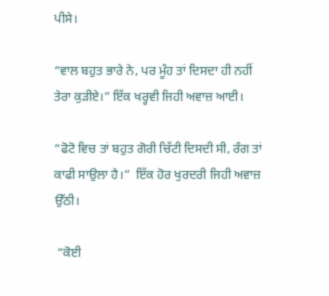ਪੀਸੇ।

“ਵਾਲ ਬਹੁਤ ਭਾਰੇ ਨੇ, ਪਰ ਮੂੰਹ ਤਾਂ ਦਿਸਦਾ ਹੀ ਨਹੀਂ ਤੇਰਾ ਕੁੜੀਏ।” ਇੱਕ ਖਰ੍ਹਵੀ ਜਿਹੀ ਅਵਾਜ਼ ਆਈ।

“ਫੋਟੋ ਵਿਚ ਤਾਂ ਬਹੁਤ ਗੋਰੀ ਚਿੱਟੀ ਦਿਸਦੀ ਸੀ, ਰੰਗ ਤਾਂ ਕਾਫੀ ਸਾਉਲਾ ਹੈ।”  ਇੱਕ ਹੋਰ ਖੁਰਦਰੀ ਜਿਹੀ ਅਵਾਜ਼ ਉੱਠੀ।

 “ਕੋਈ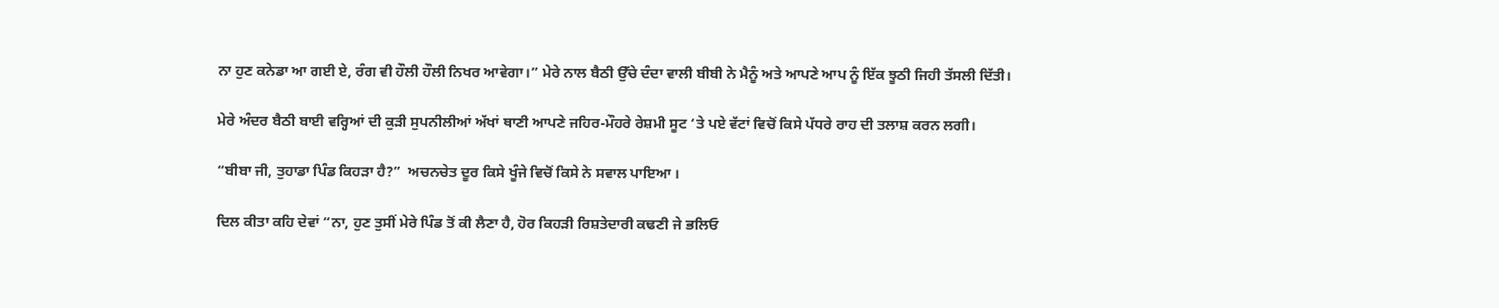ਨਾ ਹੁਣ ਕਨੇਡਾ ਆ ਗਈ ਏ, ਰੰਗ ਵੀ ਹੌਲੀ ਹੌਲੀ ਨਿਖਰ ਆਵੇਗਾ।” ਮੇਰੇ ਨਾਲ ਬੈਠੀ ਉੱਚੇ ਦੰਦਾ ਵਾਲੀ ਬੀਬੀ ਨੇ ਮੈਨੂੰ ਅਤੇ ਆਪਣੇ ਆਪ ਨੂੰ ਇੱਕ ਝੂਠੀ ਜਿਹੀ ਤੱਸਲੀ ਦਿੱਤੀ।

ਮੇਰੇ ਅੰਦਰ ਬੈਠੀ ਬਾਈ ਵਰ੍ਹਿਆਂ ਦੀ ਕੁੜੀ ਸੁਪਨੀਲੀਆਂ ਅੱਖਾਂ ਥਾਣੀ ਆਪਣੇ ਜਹਿਰ-ਮੌਹਰੇ ਰੇਸ਼ਮੀ ਸੂਟ ‘ਤੇ ਪਏ ਵੱਟਾਂ ਵਿਚੋਂ ਕਿਸੇ ਪੱਧਰੇ ਰਾਹ ਦੀ ਤਲਾਸ਼ ਕਰਨ ਲਗੀ।

“ਬੀਬਾ ਜੀ, ਤੁਹਾਡਾ ਪਿੰਡ ਕਿਹੜਾ ਹੈ?”  ਅਚਨਚੇਤ ਦੂਰ ਕਿਸੇ ਖੂੰਜੇ ਵਿਚੋਂ ਕਿਸੇ ਨੇ ਸਵਾਲ ਪਾਇਆ ।

ਦਿਲ ਕੀਤਾ ਕਹਿ ਦੇਵਾਂ “ਨਾ, ਹੁਣ ਤੁਸੀਂ ਮੇਰੇ ਪਿੰਡ ਤੋਂ ਕੀ ਲੈਣਾ ਹੈ, ਹੋਰ ਕਿਹੜੀ ਰਿਸ਼ਤੇਦਾਰੀ ਕਢਣੀ ਜੇ ਭਲਿਓ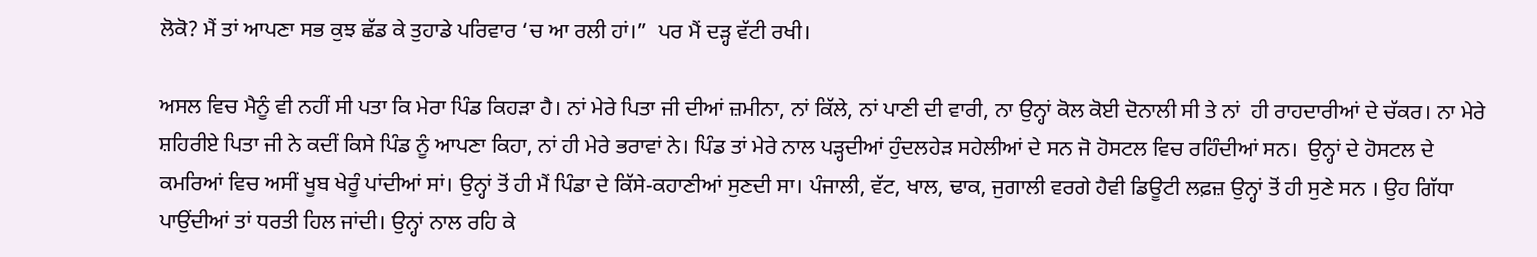ਲੋਕੋ? ਮੈਂ ਤਾਂ ਆਪਣਾ ਸਭ ਕੁਝ ਛੱਡ ਕੇ ਤੁਹਾਡੇ ਪਰਿਵਾਰ ‘ਚ ਆ ਰਲੀ ਹਾਂ।”  ਪਰ ਮੈਂ ਦੜ੍ਹ ਵੱਟੀ ਰਖੀ।

ਅਸਲ ਵਿਚ ਮੈਨੂੰ ਵੀ ਨਹੀਂ ਸੀ ਪਤਾ ਕਿ ਮੇਰਾ ਪਿੰਡ ਕਿਹੜਾ ਹੈ। ਨਾਂ ਮੇਰੇ ਪਿਤਾ ਜੀ ਦੀਆਂ ਜ਼ਮੀਨਾ, ਨਾਂ ਕਿੱਲੇ, ਨਾਂ ਪਾਣੀ ਦੀ ਵਾਰੀ, ਨਾ ਉਨ੍ਹਾਂ ਕੋਲ ਕੋਈ ਦੋਨਾਲੀ ਸੀ ਤੇ ਨਾਂ  ਹੀ ਰਾਹਦਾਰੀਆਂ ਦੇ ਚੱਕਰ। ਨਾ ਮੇਰੇ ਸ਼ਹਿਰੀਏ ਪਿਤਾ ਜੀ ਨੇ ਕਦੀਂ ਕਿਸੇ ਪਿੰਡ ਨੂੰ ਆਪਣਾ ਕਿਹਾ, ਨਾਂ ਹੀ ਮੇਰੇ ਭਰਾਵਾਂ ਨੇ। ਪਿੰਡ ਤਾਂ ਮੇਰੇ ਨਾਲ ਪੜ੍ਹਦੀਆਂ ਹੁੰਦਲਹੇੜ ਸਹੇਲੀਆਂ ਦੇ ਸਨ ਜੋ ਹੋਸਟਲ ਵਿਚ ਰਹਿੰਦੀਆਂ ਸਨ।  ਉਨ੍ਹਾਂ ਦੇ ਹੋਸਟਲ ਦੇ ਕਮਰਿਆਂ ਵਿਚ ਅਸੀਂ ਖੂਬ ਖੇਰੂੰ ਪਾਂਦੀਆਂ ਸਾਂ। ਉਨ੍ਹਾਂ ਤੋਂ ਹੀ ਮੈਂ ਪਿੰਡਾ ਦੇ ਕਿੱਸੇ-ਕਹਾਣੀਆਂ ਸੁਣਦੀ ਸਾ। ਪੰਜਾਲੀ, ਵੱਟ, ਖਾਲ, ਢਾਕ, ਜੁਗਾਲੀ ਵਰਗੇ ਹੈਵੀ ਡਿਊਟੀ ਲਫ਼ਜ਼ ਉਨ੍ਹਾਂ ਤੋਂ ਹੀ ਸੁਣੇ ਸਨ । ਉਹ ਗਿੱਧਾ ਪਾਉਂਦੀਆਂ ਤਾਂ ਧਰਤੀ ਹਿਲ ਜਾਂਦੀ। ਉਨ੍ਹਾਂ ਨਾਲ ਰਹਿ ਕੇ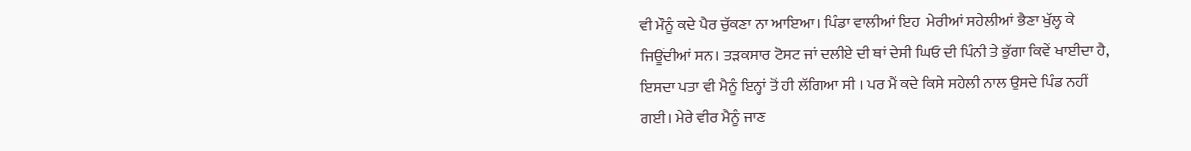ਵੀ ਮੌਨੂੰ ਕਦੇ ਪੈਰ ਚੁੱਕਣਾ ਨਾ ਆਇਆ। ਪਿੰਡਾ ਵਾਲੀਆਂ ਇਹ  ਮੇਰੀਆਂ ਸਹੇਲੀਆਂ ਭੈਣਾ ਖੁੱਲ੍ਹ ਕੇ ਜਿਊਂਦੀਆਂ ਸਨ। ਤੜਕਸਾਰ ਟੋਸਟ ਜਾਂ ਦਲੀਏ ਦੀ ਥਾਂ ਦੇਸੀ ਘਿਓ ਦੀ ਪਿੰਨੀ ਤੇ ਭੁੱਗਾ ਕਿਵੇਂ ਖਾਈਦਾ ਹੈ, ਇਸਦਾ ਪਤਾ ਵੀ ਮੈਨੂੰ ਇਨ੍ਹਾਂ ਤੋਂ ਹੀ ਲੱਗਿਆ ਸੀ । ਪਰ ਮੈਂ ਕਦੇ ਕਿਸੇ ਸਹੇਲੀ ਨਾਲ ਉਸਦੇ ਪਿੰਡ ਨਹੀਂ ਗਈ। ਮੇਰੇ ਵੀਰ ਮੈਨੂੰ ਜਾਣ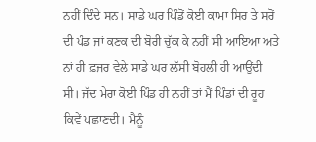ਨਹੀਂ ਦਿੰਦੇ ਸਨ। ਸਾਡੇ ਘਰ ਪਿੰਡੋਂ ਕੋਈ ਕਾਮਾ ਸਿਰ ਤੇ ਸਰੋਂ ਦੀ ਪੰਡ ਜਾਂ ਕਣਕ ਦੀ ਬੋਰੀ ਚੁੱਕ ਕੇ ਨਹੀਂ ਸੀ ਆਇਆ ਅਤੇ ਨਾਂ ਹੀ ਫ਼ਜਰ ਵੇਲੇ ਸਾਡੇ ਘਰ ਲੱਸੀ ਬੋਹਲੀ ਹੀ ਆਉਂਦੀ ਸੀ। ਜੱਦ ਮੇਰਾ ਕੋਈ ਪਿੰਡ ਹੀ ਨਹੀਂ ਤਾਂ ਮੈਂ ਪਿੰਡਾਂ ਦੀ ਰੂਹ ਕਿਵੇਂ ਪਛਾਣਦੀ। ਮੈਨੂੰ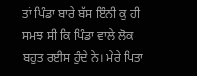ਤਾਂ ਪਿੰਡਾ ਬਾਰੇ ਬੱਸ ਇੰਨੀ ਕੁ ਹੀ ਸਮਝ ਸੀ ਕਿ ਪਿੰਡਾ ਵਾਲੇ ਲੋਕ ਬਹੁਤ ਰਈਸ ਹੁੰਦੇ ਨੇ। ਮੇਰੇ ਪਿਤਾ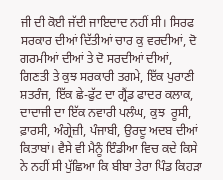ਜੀ ਦੀ ਕੋਈ ਜੱਦੀ ਜਾਇਦਾਦ ਨਹੀਂ ਸੀ। ਸਿਰਫ ਸਰਕਾਰ ਦੀਆਂ ਦਿੱਤੀਆਂ ਚਾਰ ਕੁ ਵਰਦੀਆਂ, ਦੋ ਗਰਮੀਆਂ ਦੀਆਂ ਤੇ ਦੋ ਸਰਦੀਆਂ ਦੀਆਂ, ਗਿਣਤੀ ਤੇ ਕੁਝ ਸਰਕਾਰੀ ਤਗਮੇ, ਇੱਕ ਪੁਰਾਣੀ ਸ਼ਤਰੰਜ, ਇੱਕ ਛੇ-ਫੁੱਟ ਦਾ ਗ੍ਰੈਂਡ ਫਾਦਰ ਕਲਾਕ, ਦਾਦਾਜੀ ਦਾ ਇੱਕ ਨਵਾਰੀ ਪਲੰਘ, ਕੁਝ  ਰੂਸੀ, ਫ਼ਾਰਸੀ, ਅੰਗ੍ਰੇਜ਼ੀ, ਪੰਜਾਬੀ, ਉਰਦੂ ਅਦਬ ਦੀਆਂ ਕਿਤਾਬਾਂ। ਵੈਸੇ ਵੀ ਮੈਨੂੰ ਇੰਡੀਆ ਵਿਚ ਕਦੇ ਕਿਸੇ ਨੇ ਨਹੀਂ ਸੀ ਪੁੱਛਿਆ ਕਿ ਬੀਬਾ ਤੇਰਾ ਪਿੰਡ ਕਿਹੜਾ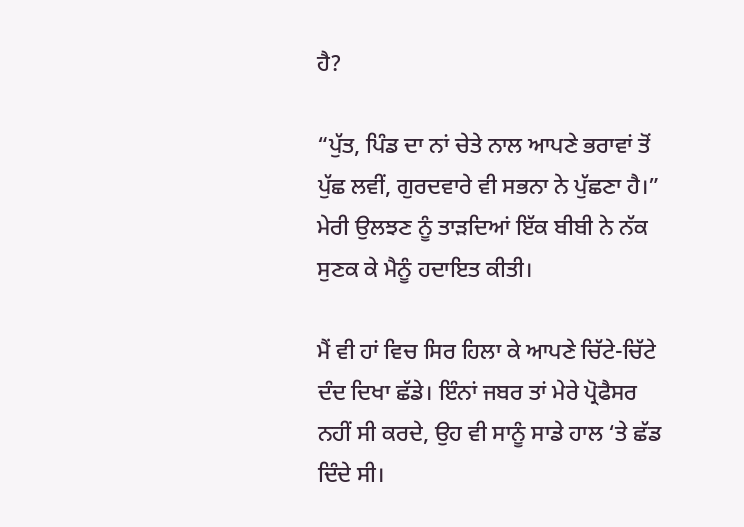ਹੈ?

“ਪੁੱਤ, ਪਿੰਡ ਦਾ ਨਾਂ ਚੇਤੇ ਨਾਲ ਆਪਣੇ ਭਰਾਵਾਂ ਤੋਂ ਪੁੱਛ ਲਵੀਂ, ਗੁਰਦਵਾਰੇ ਵੀ ਸਭਨਾ ਨੇ ਪੁੱਛਣਾ ਹੈ।” ਮੇਰੀ ਉਲਝਣ ਨੂੰ ਤਾੜਦਿਆਂ ਇੱਕ ਬੀਬੀ ਨੇ ਨੱਕ ਸੁਣਕ ਕੇ ਮੈਨੂੰ ਹਦਾਇਤ ਕੀਤੀ।

ਮੈਂ ਵੀ ਹਾਂ ਵਿਚ ਸਿਰ ਹਿਲਾ ਕੇ ਆਪਣੇ ਚਿੱਟੇ-ਚਿੱਟੇ ਦੰਦ ਦਿਖਾ ਛੱਡੇ। ਇੰਨਾਂ ਜਬਰ ਤਾਂ ਮੇਰੇ ਪ੍ਰੋਫੈਸਰ ਨਹੀਂ ਸੀ ਕਰਦੇ, ਉਹ ਵੀ ਸਾਨੂੰ ਸਾਡੇ ਹਾਲ ‘ਤੇ ਛੱਡ ਦਿੰਦੇ ਸੀ।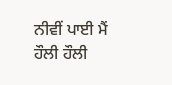ਨੀਵੀਂ ਪਾਈ ਮੈਂ ਹੌਲੀ ਹੌਲੀ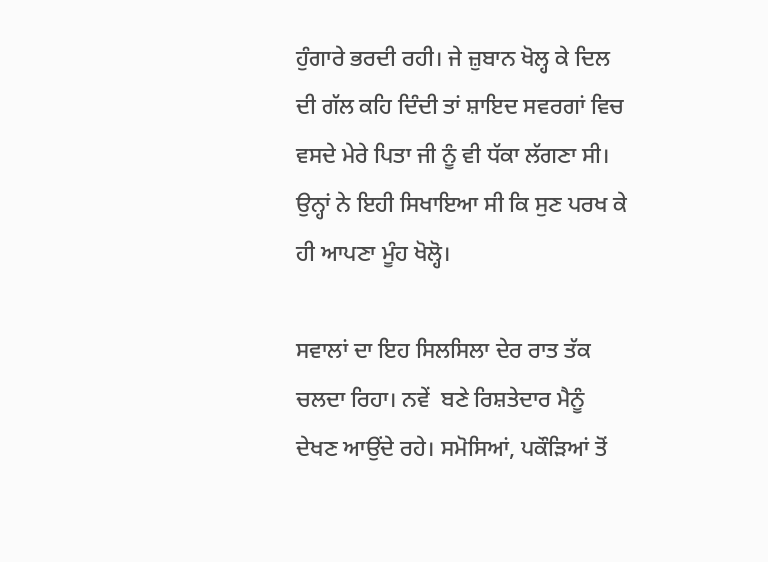ਹੁੰਗਾਰੇ ਭਰਦੀ ਰਹੀ। ਜੇ ਜ਼ੁਬਾਨ ਖੋਲ੍ਹ ਕੇ ਦਿਲ ਦੀ ਗੱਲ ਕਹਿ ਦਿੰਦੀ ਤਾਂ ਸ਼ਾਇਦ ਸਵਰਗਾਂ ਵਿਚ ਵਸਦੇ ਮੇਰੇ ਪਿਤਾ ਜੀ ਨੂੰ ਵੀ ਧੱਕਾ ਲੱਗਣਾ ਸੀ। ਉਨ੍ਹਾਂ ਨੇ ਇਹੀ ਸਿਖਾਇਆ ਸੀ ਕਿ ਸੁਣ ਪਰਖ ਕੇ ਹੀ ਆਪਣਾ ਮੂੰਹ ਖੋਲ੍ਹੋ।

ਸਵਾਲਾਂ ਦਾ ਇਹ ਸਿਲਸਿਲਾ ਦੇਰ ਰਾਤ ਤੱਕ ਚਲਦਾ ਰਿਹਾ। ਨਵੇਂ  ਬਣੇ ਰਿਸ਼ਤੇਦਾਰ ਮੈਨੂੰ ਦੇਖਣ ਆਉਂਦੇ ਰਹੇ। ਸਮੋਸਿਆਂ, ਪਕੌੜਿਆਂ ਤੋਂ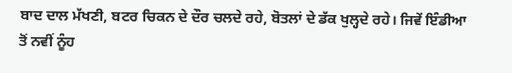ਬਾਦ ਦਾਲ ਮੱਖਣੀ, ਬਟਰ ਚਿਕਨ ਦੇ ਦੌਰ ਚਲਦੇ ਰਹੇ, ਬੋਤਲਾਂ ਦੇ ਡੱਕ ਖੁਲ੍ਹਦੇ ਰਹੇ। ਜਿਵੇਂ ਇੰਡੀਆ ਤੋਂ ਨਵੀਂ ਨੂੰਹ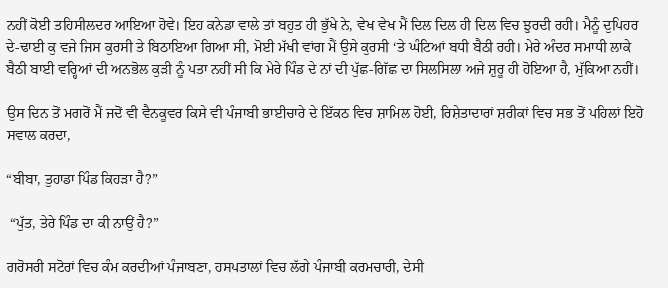ਨਹੀਂ ਕੋਈ ਤਹਿਸੀਲਦਰ ਆਇਆ ਹੋਵੇ। ਇਹ ਕਨੇਡਾ ਵਾਲੇ ਤਾਂ ਬਹੁਤ ਹੀ ਭੁੱਖੇ ਨੇ, ਵੇਖ ਵੇਖ ਮੈਂ ਦਿਲ ਦਿਲ ਹੀ ਦਿਲ ਵਿਚ ਝੁਰਦੀ ਰਹੀ। ਮੈਨੂੰ ਦੁਪਿਹਰ ਦੇ-ਢਾਈ ਕੁ ਵਜੇ ਜਿਸ ਕੁਰਸੀ ਤੇ ਬਿਠਾਇਆ ਗਿਆ ਸੀ, ਮੋਈ ਮੱਖੀ ਵਾਂਗ ਮੈਂ ਉਸੇ ਕੁਰਸੀ ‘ਤੇ ਘੰਟਿਆਂ ਬਧੀ ਬੈਠੀ ਰਹੀ। ਮੇਰੇ ਅੰਦਰ ਸਮਾਧੀ ਲਾਕੇ ਬੈਠੀ ਬਾਈ ਵਰ੍ਹਿਆਂ ਦੀ ਅਨਭੋਲ ਕੁੜੀ ਨੂੰ ਪਤਾ ਨਹੀਂ ਸੀ ਕਿ ਮੇਰੇ ਪਿੰਡ ਦੇ ਨਾਂ ਦੀ ਪੁੱਛ-ਗਿੱਛ ਦਾ ਸਿਲਸਿਲਾ ਅਜੇ ਸ਼ੁਰੂ ਹੀ ਹੋਇਆ ਹੈ, ਮੁੱਕਿਆ ਨਹੀਂ।

ਉਸ ਦਿਨ ਤੋਂ ਮਗਰੋਂ ਮੈਂ ਜਦੋਂ ਵੀ ਵੈਨਕੂਵਰ ਕਿਸੇ ਵੀ ਪੰਜਾਬੀ ਭਾਈਚਾਰੇ ਦੇ ਇੱਕਠ ਵਿਚ ਸ਼ਾਮਿਲ ਹੋਈ, ਰਿਸ਼ੇਤਾਦਾਰਾਂ ਸ਼ਰੀਕਾਂ ਵਿਚ ਸਭ ਤੋਂ ਪਹਿਲਾਂ ਇਹੋ ਸਵਾਲ ਕਰਦਾ,

“ਬੀਬਾ, ਤੁਹਾਡਾ ਪਿੰਡ ਕਿਹੜਾ ਹੈ?”

 “ਪੁੱਤ, ਤੇਰੇ ਪਿੰਡ ਦਾ ਕੀ ਨਾਉਂ ਹੈ?”

ਗਰੋਸਰੀ ਸਟੋਰਾਂ ਵਿਚ ਕੰਮ ਕਰਦੀਆਂ ਪੰਜਾਬਣਾ, ਹਸਪਤਾਲਾਂ ਵਿਚ ਲੱਗੇ ਪੰਜਾਬੀ ਕਰਮਚਾਰੀ, ਦੇਸੀ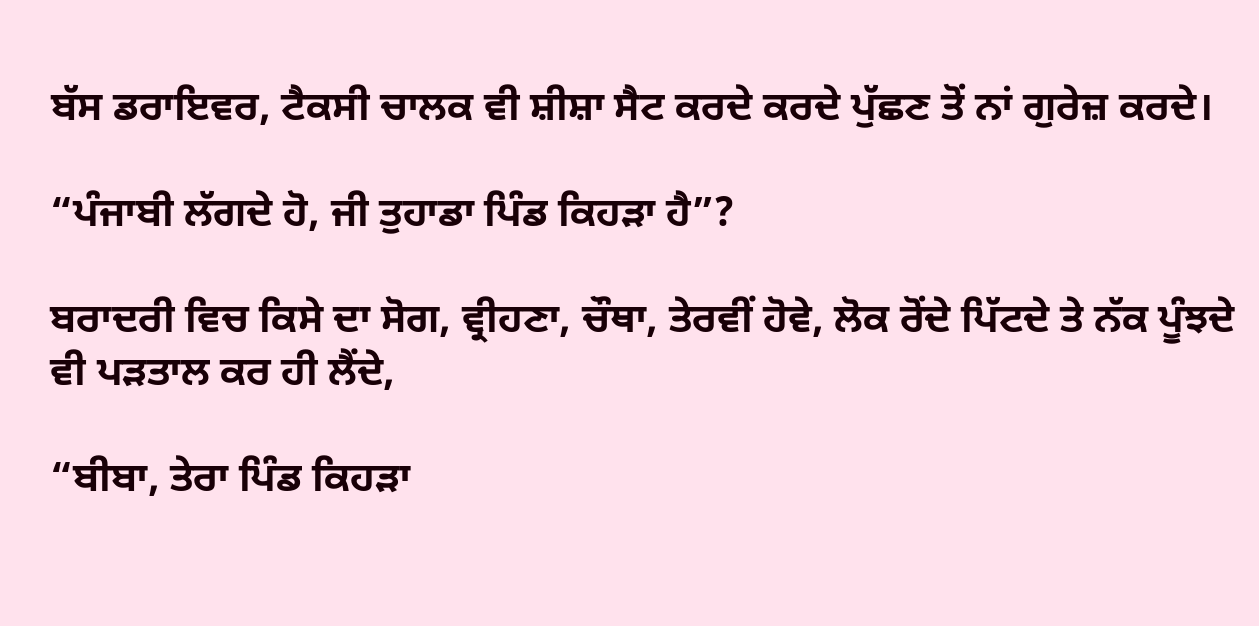ਬੱਸ ਡਰਾਇਵਰ, ਟੈਕਸੀ ਚਾਲਕ ਵੀ ਸ਼ੀਸ਼ਾ ਸੈਟ ਕਰਦੇ ਕਰਦੇ ਪੁੱਛਣ ਤੋਂ ਨਾਂ ਗੁਰੇਜ਼ ਕਰਦੇ।

“ਪੰਜਾਬੀ ਲੱਗਦੇ ਹੋ, ਜੀ ਤੁਹਾਡਾ ਪਿੰਡ ਕਿਹੜਾ ਹੈ”?

ਬਰਾਦਰੀ ਵਿਚ ਕਿਸੇ ਦਾ ਸੋਗ, ਵ੍ਰੀਹਣਾ, ਚੌਥਾ, ਤੇਰਵੀਂ ਹੋਵੇ, ਲੋਕ ਰੋਂਦੇ ਪਿੱਟਦੇ ਤੇ ਨੱਕ ਪੂੰਝਦੇ ਵੀ ਪੜਤਾਲ ਕਰ ਹੀ ਲੈਂਦੇ,

“ਬੀਬਾ, ਤੇਰਾ ਪਿੰਡ ਕਿਹੜਾ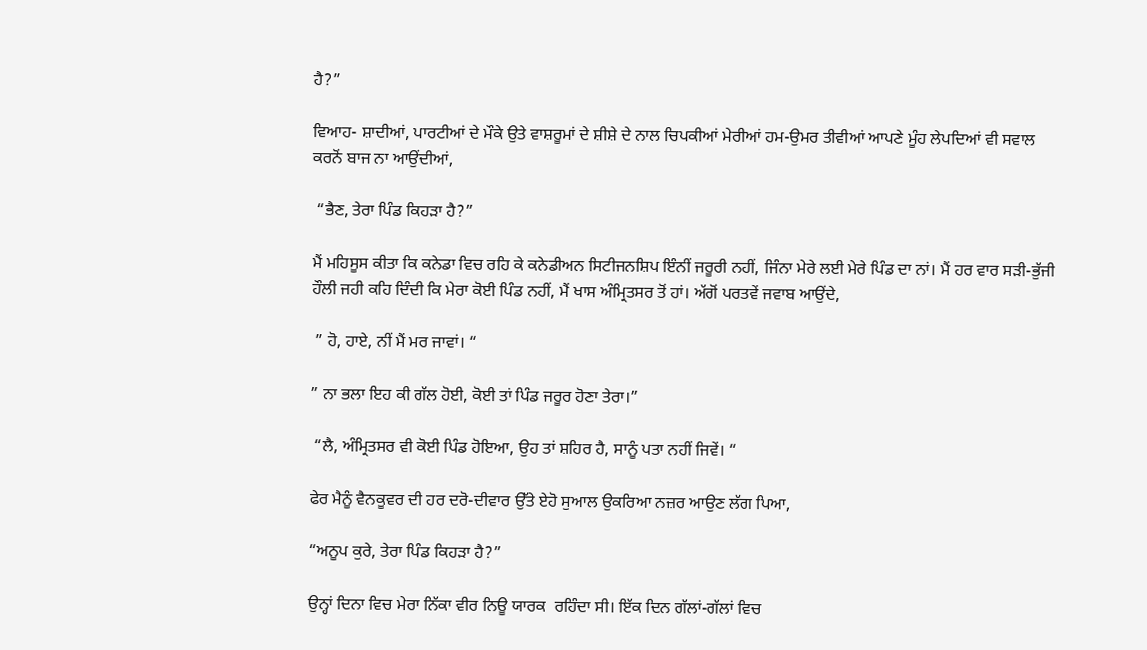ਹੈ?”

ਵਿਆਹ- ਸ਼ਾਦੀਆਂ, ਪਾਰਟੀਆਂ ਦੇ ਮੌਕੇ ਉਤੇ ਵਾਸ਼ਰੂਮਾਂ ਦੇ ਸ਼ੀਸ਼ੇ ਦੇ ਨਾਲ ਚਿਪਕੀਆਂ ਮੇਰੀਆਂ ਹਮ-ਉਮਰ ਤੀਵੀਆਂ ਆਪਣੇ ਮੂੰਹ ਲੇਪਦਿਆਂ ਵੀ ਸਵਾਲ ਕਰਨੋਂ ਬਾਜ ਨਾ ਆਉਂਦੀਆਂ,

 “ਭੈਣ, ਤੇਰਾ ਪਿੰਡ ਕਿਹੜਾ ਹੈ?”

ਮੈਂ ਮਹਿਸੂਸ ਕੀਤਾ ਕਿ ਕਨੇਡਾ ਵਿਚ ਰਹਿ ਕੇ ਕਨੇਡੀਅਨ ਸਿਟੀਜਨਸ਼ਿਪ ਇੰਨੀਂ ਜਰੂਰੀ ਨਹੀਂ, ਜਿੰਨਾ ਮੇਰੇ ਲਈ ਮੇਰੇ ਪਿੰਡ ਦਾ ਨਾਂ। ਮੈਂ ਹਰ ਵਾਰ ਸੜੀ-ਭੁੱਜੀ ਹੌਲੀ ਜਹੀ ਕਹਿ ਦਿੰਦੀ ਕਿ ਮੇਰਾ ਕੋਈ ਪਿੰਡ ਨਹੀਂ, ਮੈਂ ਖਾਸ ਅੰਮ੍ਰਿਤਸਰ ਤੋਂ ਹਾਂ। ਅੱਗੋਂ ਪਰਤਵੇਂ ਜਵਾਬ ਆਉਂਦੇ,

 ” ਹੋ, ਹਾਏ, ਨੀਂ ਮੈਂ ਮਰ ਜਾਵਾਂ। “

” ਨਾ ਭਲਾ ਇਹ ਕੀ ਗੱਲ ਹੋਈ, ਕੋਈ ਤਾਂ ਪਿੰਡ ਜਰੂਰ ਹੋਣਾ ਤੇਰਾ।”

 “ਲੈ, ਅੰਮ੍ਰਿਤਸਰ ਵੀ ਕੋਈ ਪਿੰਡ ਹੋਇਆ, ਉਹ ਤਾਂ ਸ਼ਹਿਰ ਹੈ, ਸਾਨੂੰ ਪਤਾ ਨਹੀਂ ਜਿਵੇਂ। “

ਫੇਰ ਮੈਨੂੰ ਵੈਨਕੂਵਰ ਦੀ ਹਰ ਦਰੋ-ਦੀਵਾਰ ਉੱਤੇ ਏਹੋ ਸੁਆਲ ਉਕਰਿਆ ਨਜ਼ਰ ਆਉਣ ਲੱਗ ਪਿਆ,

“ਅਨੂਪ ਕੁਰੇ, ਤੇਰਾ ਪਿੰਡ ਕਿਹੜਾ ਹੈ?”

ਉਨ੍ਹਾਂ ਦਿਨਾ ਵਿਚ ਮੇਰਾ ਨਿੱਕਾ ਵੀਰ ਨਿਊ ਯਾਰਕ  ਰਹਿੰਦਾ ਸੀ। ਇੱਕ ਦਿਨ ਗੱਲਾਂ-ਗੱਲਾਂ ਵਿਚ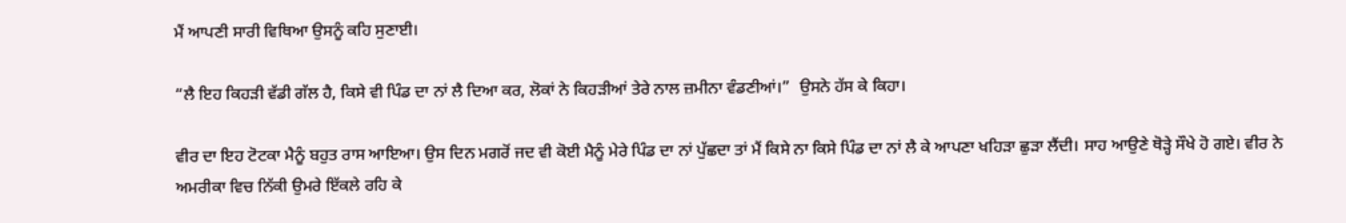ਮੈਂ ਆਪਣੀ ਸਾਰੀ ਵਿਥਿਆ ਉਸਨੂੰ ਕਹਿ ਸੁਣਾਈ।

“ਲੈ ਇਹ ਕਿਹੜੀ ਵੱਡੀ ਗੱਲ ਹੈ, ਕਿਸੇ ਵੀ ਪਿੰਡ ਦਾ ਨਾਂ ਲੈ ਦਿਆ ਕਰ, ਲੋਕਾਂ ਨੇ ਕਿਹੜੀਆਂ ਤੇਰੇ ਨਾਲ ਜ਼ਮੀਨਾ ਵੰਡਣੀਆਂ।”  ਉਸਨੇ ਹੱਸ ਕੇ ਕਿਹਾ।

ਵੀਰ ਦਾ ਇਹ ਟੋਟਕਾ ਮੈਨੂੰ ਬਹੁਤ ਰਾਸ ਆਇਆ। ਉਸ ਦਿਨ ਮਗਰੋਂ ਜਦ ਵੀ ਕੋਈ ਮੈਨੂੰ ਮੇਰੇ ਪਿੰਡ ਦਾ ਨਾਂ ਪੁੱਛਦਾ ਤਾਂ ਮੈਂ ਕਿਸੇ ਨਾ ਕਿਸੇ ਪਿੰਡ ਦਾ ਨਾਂ ਲੈ ਕੇ ਆਪਣਾ ਖਹਿੜਾ ਛੁੜਾ ਲੈਂਦੀ। ਸਾਹ ਆਉਣੇ ਥੋੜ੍ਹੇ ਸੌਖੇ ਹੋ ਗਏ। ਵੀਰ ਨੇ ਅਮਰੀਕਾ ਵਿਚ ਨਿੱਕੀ ਉਮਰੇ ਇੱਕਲੇ ਰਹਿ ਕੇ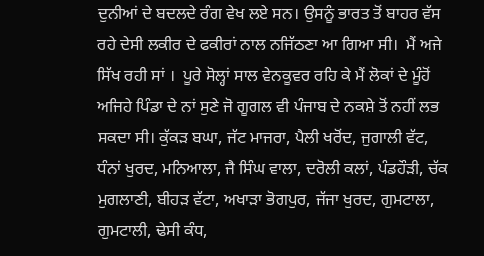ਦੁਨੀਆਂ ਦੇ ਬਦਲਦੇ ਰੰਗ ਵੇਖ ਲਏ ਸਨ। ਉਸਨੂੰ ਭਾਰਤ ਤੋਂ ਬਾਹਰ ਵੱਸ ਰਹੇ ਦੇਸੀ ਲਕੀਰ ਦੇ ਫਕੀਰਾਂ ਨਾਲ ਨਜਿੱਠਣਾ ਆ ਗਿਆ ਸੀ।  ਮੈਂ ਅਜੇ ਸਿੱਖ ਰਹੀ ਸਾਂ ।  ਪੂਰੇ ਸੋਲ੍ਹਾਂ ਸਾਲ ਵੇਨਕੂਵਰ ਰਹਿ ਕੇ ਮੈਂ ਲੋਕਾਂ ਦੇ ਮੂੰਹੋਂ ਅਜਿਹੇ ਪਿੰਡਾ ਦੇ ਨਾਂ ਸੁਣੇ ਜੋ ਗੂਗਲ ਵੀ ਪੰਜਾਬ ਦੇ ਨਕਸ਼ੇ ਤੋਂ ਨਹੀਂ ਲਭ ਸਕਦਾ ਸੀ। ਕੁੱਕੜ ਬਘਾ, ਜੱਟ ਮਾਜਰਾ, ਪੈਲੀ ਖਰੋਂਦ, ਜੁਗਾਲੀ ਵੱਟ, ਧੰਨਾਂ ਖੁਰਦ, ਮਨਿਆਲਾ, ਜੈ ਸਿੰਘ ਵਾਲਾ, ਦਰੋਲੀ ਕਲਾਂ, ਪੰਡਹੌੜੀ, ਚੱਕ ਮੁਗਲਾਣੀ, ਬੀਹੜ ਵੱਟਾ, ਅਖਾੜਾ ਭੋਗਪੁਰ, ਜੱਜਾ ਖੁਰਦ, ਗੁਮਟਾਲਾ, ਗੁਮਟਾਲੀ, ਢੇਸੀ ਕੰਧ,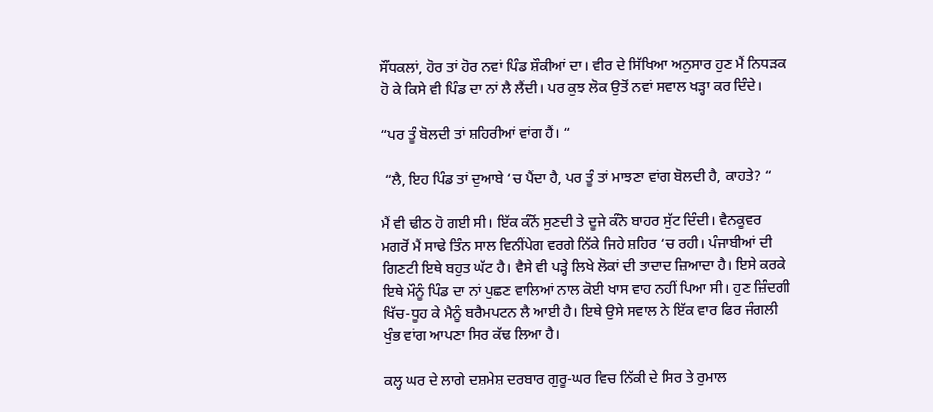ਸੌਂਧਕਲਾਂ, ਹੋਰ ਤਾਂ ਹੋਰ ਨਵਾਂ ਪਿੰਡ ਸ਼ੌਕੀਆਂ ਦਾ। ਵੀਰ ਦੇ ਸਿੱਖਿਆ ਅਨੁਸਾਰ ਹੁਣ ਮੈਂ ਨਿਧੜਕ ਹੋ ਕੇ ਕਿਸੇ ਵੀ ਪਿੰਡ ਦਾ ਨਾਂ ਲੈ ਲੈਂਦੀ। ਪਰ ਕੁਝ ਲੋਕ ਉਤੋਂ ਨਵਾਂ ਸਵਾਲ ਖੜ੍ਹਾ ਕਰ ਦਿੰਦੇ।

“ਪਰ ਤੂੰ ਬੋਲਦੀ ਤਾਂ ਸ਼ਹਿਰੀਆਂ ਵਾਂਗ ਹੈਂ। “

 “ਲੈ, ਇਹ ਪਿੰਡ ਤਾਂ ਦੁਆਬੇ ‘ਚ ਪੈਂਦਾ ਹੈ, ਪਰ ਤੂੰ ਤਾਂ ਮਾਝਣਾ ਵਾਂਗ ਬੋਲਦੀ ਹੈ, ਕਾਹਤੇ? “

ਮੈਂ ਵੀ ਢੀਠ ਹੋ ਗਈ ਸੀ। ਇੱਕ ਕੰਨੋਂ ਸੁਣਦੀ ਤੇ ਦੂਜੇ ਕੰਨੋ ਬਾਹਰ ਸੁੱਟ ਦਿੰਦੀ। ਵੈਨਕੂਵਰ ਮਗਰੋਂ ਮੈਂ ਸਾਢੇ ਤਿੰਨ ਸਾਲ ਵਿਨੀਂਪੇਗ ਵਰਗੇ ਨਿੱਕੇ ਜਿਹੇ ਸ਼ਹਿਰ ‘ਚ ਰਹੀ। ਪੰਜਾਬੀਆਂ ਦੀ ਗਿਣਟੀ ਇਥੇ ਬਹੁਤ ਘੱਟ ਹੈ। ਵੈਸੇ ਵੀ ਪੜ੍ਹੇ ਲਿਖੇ ਲੋਕਾਂ ਦੀ ਤਾਦਾਦ ਜ਼ਿਆਦਾ ਹੈ। ਇਸੇ ਕਰਕੇ ਇਥੇ ਮੌਨੂੰ ਪਿੰਡ ਦਾ ਨਾਂ ਪੁਛਣ ਵਾਲਿਆਂ ਨਾਲ ਕੋਈ ਖਾਸ ਵਾਹ ਨਹੀਂ ਪਿਆ ਸੀ। ਹੁਣ ਜ਼ਿੰਦਗੀ ਖਿੱਚ-ਧੂਹ ਕੇ ਮੈਨੂੰ ਬਰੈਮਪਟਨ ਲੈ ਆਈ ਹੈ। ਇਥੇ ਉਸੇ ਸਵਾਲ ਨੇ ਇੱਕ ਵਾਰ ਫਿਰ ਜੰਗਲੀ ਖੁੰਭ ਵਾਂਗ ਆਪਣਾ ਸਿਰ ਕੱਢ ਲਿਆ ਹੈ।

ਕਲ੍ਹ ਘਰ ਦੇ ਲਾਗੇ ਦਸ਼ਮੇਸ਼ ਦਰਬਾਰ ਗੁਰੂ-ਘਰ ਵਿਚ ਨਿੱਕੀ ਦੇ ਸਿਰ ਤੇ ਰੁਮਾਲ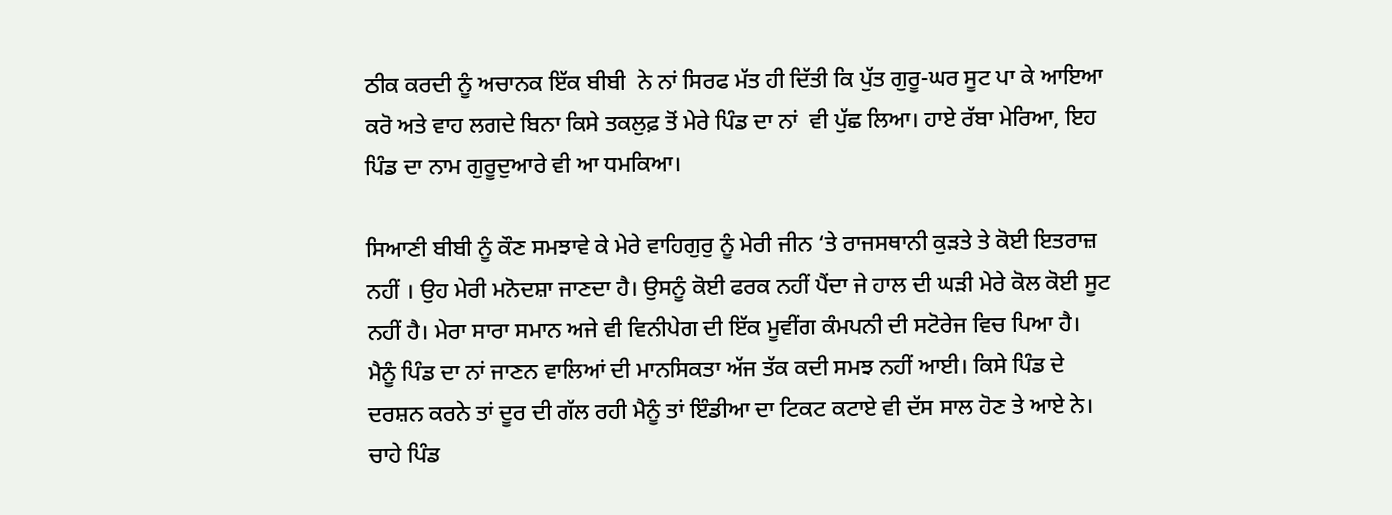ਠੀਕ ਕਰਦੀ ਨੂੰ ਅਚਾਨਕ ਇੱਕ ਬੀਬੀ  ਨੇ ਨਾਂ ਸਿਰਫ ਮੱਤ ਹੀ ਦਿੱਤੀ ਕਿ ਪੁੱਤ ਗੁਰੂ-ਘਰ ਸੂਟ ਪਾ ਕੇ ਆਇਆ ਕਰੋ ਅਤੇ ਵਾਹ ਲਗਦੇ ਬਿਨਾ ਕਿਸੇ ਤਕਲੁਫ਼ ਤੋਂ ਮੇਰੇ ਪਿੰਡ ਦਾ ਨਾਂ  ਵੀ ਪੁੱਛ ਲਿਆ। ਹਾਏ ਰੱਬਾ ਮੇਰਿਆ, ਇਹ ਪਿੰਡ ਦਾ ਨਾਮ ਗੁਰੂਦੁਆਰੇ ਵੀ ਆ ਧਮਕਿਆ।

ਸਿਆਣੀ ਬੀਬੀ ਨੂੰ ਕੌਣ ਸਮਝਾਵੇ ਕੇ ਮੇਰੇ ਵਾਹਿਗੁਰੁ ਨੂੰ ਮੇਰੀ ਜੀਨ ‘ਤੇ ਰਾਜਸਥਾਨੀ ਕੁੜਤੇ ਤੇ ਕੋਈ ਇਤਰਾਜ਼ ਨਹੀਂ । ਉਹ ਮੇਰੀ ਮਨੋਦਸ਼ਾ ਜਾਣਦਾ ਹੈ। ਉਸਨੂੰ ਕੋਈ ਫਰਕ ਨਹੀਂ ਪੈਂਦਾ ਜੇ ਹਾਲ ਦੀ ਘੜੀ ਮੇਰੇ ਕੋਲ ਕੋਈ ਸੂਟ ਨਹੀਂ ਹੈ। ਮੇਰਾ ਸਾਰਾ ਸਮਾਨ ਅਜੇ ਵੀ ਵਿਨੀਪੇਗ ਦੀ ਇੱਕ ਮੂਵੀਂਗ ਕੰਮਪਨੀ ਦੀ ਸਟੋਰੇਜ ਵਿਚ ਪਿਆ ਹੈ। ਮੈਨੂੰ ਪਿੰਡ ਦਾ ਨਾਂ ਜਾਣਨ ਵਾਲਿਆਂ ਦੀ ਮਾਨਸਿਕਤਾ ਅੱਜ ਤੱਕ ਕਦੀ ਸਮਝ ਨਹੀਂ ਆਈ। ਕਿਸੇ ਪਿੰਡ ਦੇ ਦਰਸ਼ਨ ਕਰਨੇ ਤਾਂ ਦੂਰ ਦੀ ਗੱਲ ਰਹੀ ਮੈਨੂੰ ਤਾਂ ਇੰਡੀਆ ਦਾ ਟਿਕਟ ਕਟਾਏ ਵੀ ਦੱਸ ਸਾਲ ਹੋਣ ਤੇ ਆਏ ਨੇ। ਚਾਹੇ ਪਿੰਡ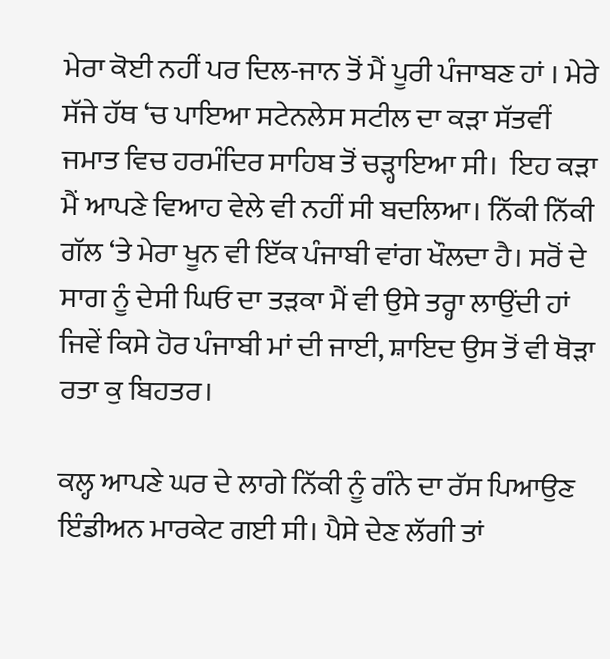ਮੇਰਾ ਕੋਈ ਨਹੀਂ ਪਰ ਦਿਲ-ਜਾਨ ਤੋਂ ਮੈਂ ਪੂਰੀ ਪੰਜਾਬਣ ਹਾਂ । ਮੇਰੇ ਸੱਜੇ ਹੱਥ ‘ਚ ਪਾਇਆ ਸਟੇਨਲੇਸ ਸਟੀਲ ਦਾ ਕੜਾ ਸੱਤਵੀਂ ਜਮਾਤ ਵਿਚ ਹਰਮੰਦਿਰ ਸਾਹਿਬ ਤੋਂ ਚੜ੍ਹਾਇਆ ਸੀ।  ਇਹ ਕੜਾ ਮੈਂ ਆਪਣੇ ਵਿਆਹ ਵੇਲੇ ਵੀ ਨਹੀਂ ਸੀ ਬਦਲਿਆ। ਨਿੱਕੀ ਨਿੱਕੀ ਗੱਲ ‘ਤੇ ਮੇਰਾ ਖੂਨ ਵੀ ਇੱਕ ਪੰਜਾਬੀ ਵਾਂਗ ਖੌਲਦਾ ਹੈ। ਸਰੋਂ ਦੇ ਸਾਗ ਨੂੰ ਦੇਸੀ ਘਿਓ ਦਾ ਤੜਕਾ ਮੈਂ ਵੀ ਉਸੇ ਤਰ੍ਹਾ ਲਾਉਂਦੀ ਹਾਂ ਜਿਵੇਂ ਕਿਸੇ ਹੋਰ ਪੰਜਾਬੀ ਮਾਂ ਦੀ ਜਾਈ, ਸ਼ਾਇਦ ਉਸ ਤੋਂ ਵੀ ਥੋੜਾ ਰਤਾ ਕੁ ਬਿਹਤਰ।

ਕਲ੍ਹ ਆਪਣੇ ਘਰ ਦੇ ਲਾਗੇ ਨਿੱਕੀ ਨੂੰ ਗੰਨੇ ਦਾ ਰੱਸ ਪਿਆਉਣ ਇੰਡੀਅਨ ਮਾਰਕੇਟ ਗਈ ਸੀ। ਪੈਸੇ ਦੇਣ ਲੱਗੀ ਤਾਂ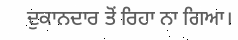ਦੁਕਾਨਦਾਰ ਤੋਂ ਰਿਹਾ ਨਾ ਗਿਆ।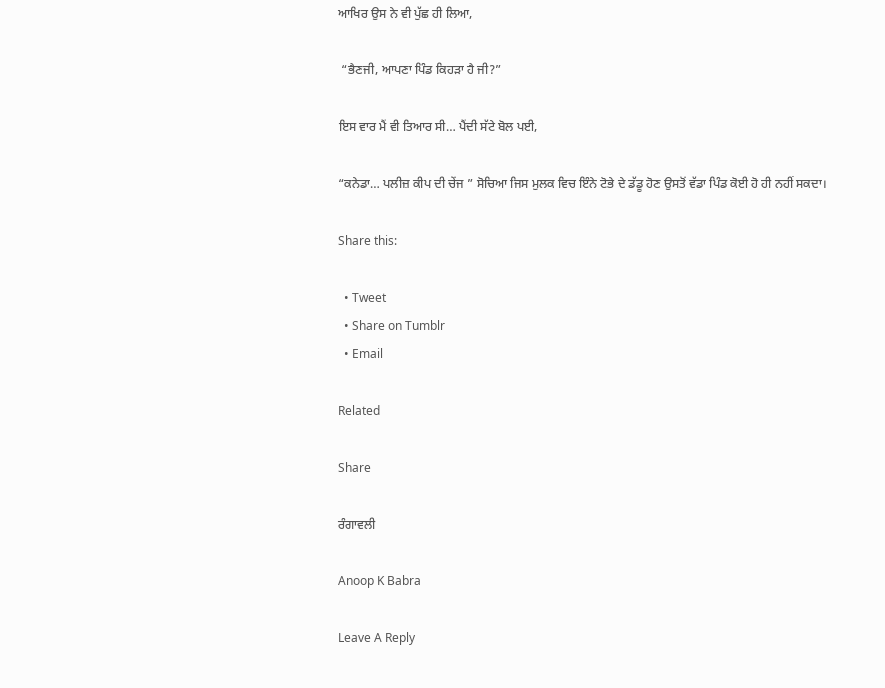ਆਖਿਰ ਉਸ ਨੇ ਵੀ ਪੁੱਛ ਹੀ ਲਿਆ,

 “ਭੈਣਜੀ, ਆਪਣਾ ਪਿੰਡ ਕਿਹੜਾ ਹੈ ਜੀ?”

ਇਸ ਵਾਰ ਮੈਂ ਵੀ ਤਿਆਰ ਸੀ… ਪੈਂਦੀ ਸੱਟੇ ਬੋਲ ਪਈ,

“ਕਨੇਡਾ… ਪਲੀਜ਼ ਕੀਪ ਦੀ ਚੇਂਜ ” ਸੋਚਿਆ ਜਿਸ ਮੁਲਕ ਵਿਚ ਇੰਨੇ ਟੋਭੇ ਦੇ ਡੱਡੂ ਹੋਣ ਉਸਤੋਂ ਵੱਡਾ ਪਿੰਡ ਕੋਈ ਹੋ ਹੀ ਨਹੀਂ ਸਕਦਾ।

Share this:

  • Tweet
  • Share on Tumblr
  • Email

Related

Share

ਰੰਗਾਵਲੀ

Anoop K Babra

Leave A Reply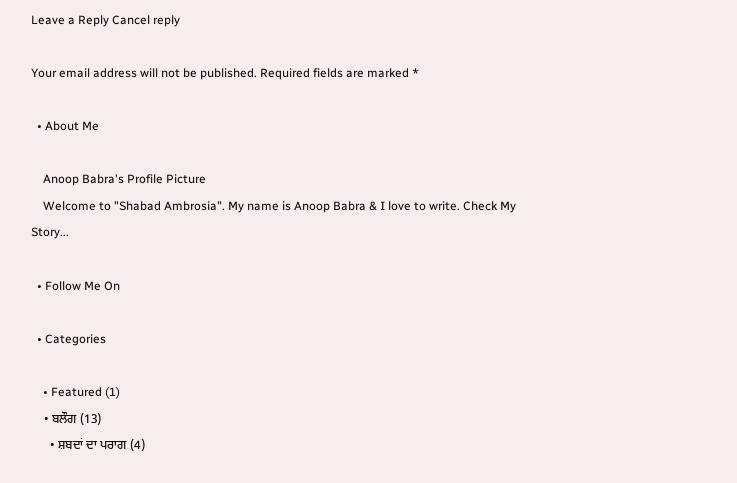Leave a Reply Cancel reply

Your email address will not be published. Required fields are marked *

  • About Me

    Anoop Babra's Profile Picture
    Welcome to "Shabad Ambrosia". My name is Anoop Babra & I love to write. Check My Story...

  • Follow Me On

  • Categories

    • Featured (1)
    • ਬਲੌਗ (13)
      • ਸ਼ਬਦਾਂ ਦਾ ਪਰਾਗ (4)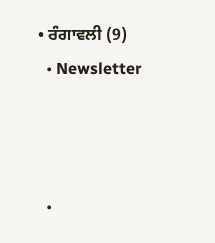• ਰੰਗਾਵਲੀ (9)
  • Newsletter



  •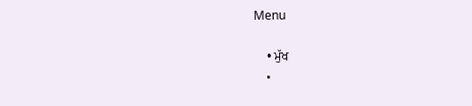Menu

    • ਮੁੱਖ
    •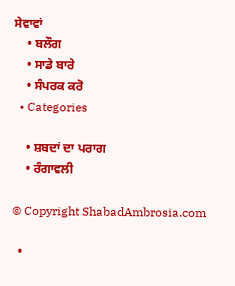ਸੇਵਾਵਾਂ
    • ਬਲੌਗ
    • ਸਾਡੇ ਬਾਰੇ
    • ਸੰਪਰਕ ਕਰੋ
  • Categories

    • ਸ਼ਬਦਾਂ ਦਾ ਪਰਾਗ
    • ਰੰਗਾਵਲੀ

© Copyright ShabadAmbrosia.com

  •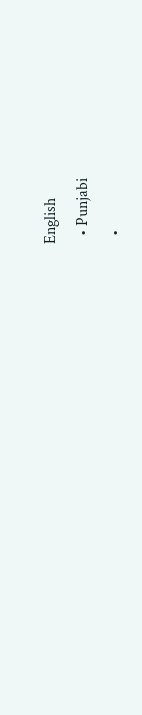English
  • Punjabi
  •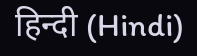हिन्दी (Hindi)